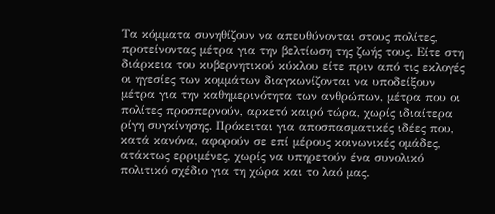Τα κόμματα συνηθίζουν να απευθύνονται στους πολίτες, προτείνοντας μέτρα για την βελτίωση της ζωής τους. Είτε στη διάρκεια του κυβερνητικού κύκλου είτε πριν από τις εκλογές οι ηγεσίες των κομμάτων διαγκωνίζονται να υποδείξουν μέτρα για την καθημερινότητα των ανθρώπων, μέτρα που οι πολίτες προσπερνούν, αρκετό καιρό τώρα, χωρίς ιδιαίτερα ρίγη συγκίνησης. Πρόκειται για αποσπασματικές ιδέες που, κατά κανόνα, αφορούν σε επί μέρους κοινωνικές ομάδες, ατάκτως ερριμένες, χωρίς να υπηρετούν ένα συνολικό πολιτικό σχέδιο για τη χώρα και το λαό μας.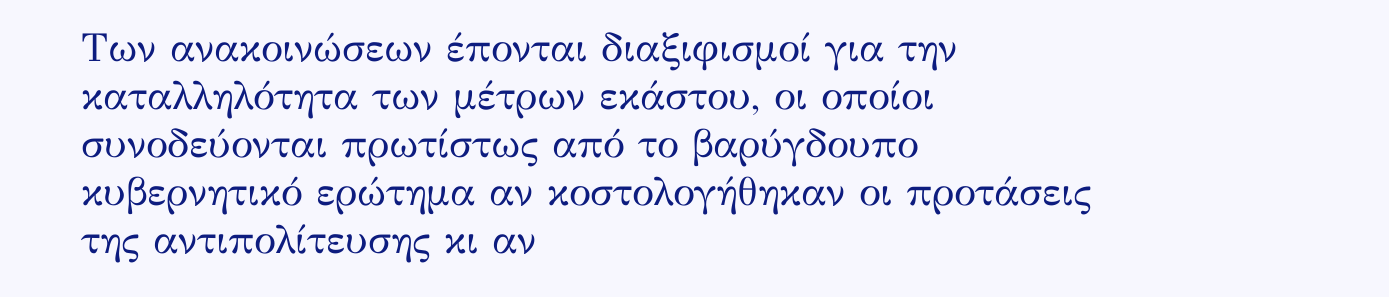Των ανακοινώσεων έπονται διαξιφισμοί για την καταλληλότητα των μέτρων εκάστου, οι οποίοι συνοδεύονται πρωτίστως από το βαρύγδουπο κυβερνητικό ερώτημα αν κοστολογήθηκαν οι προτάσεις της αντιπολίτευσης κι αν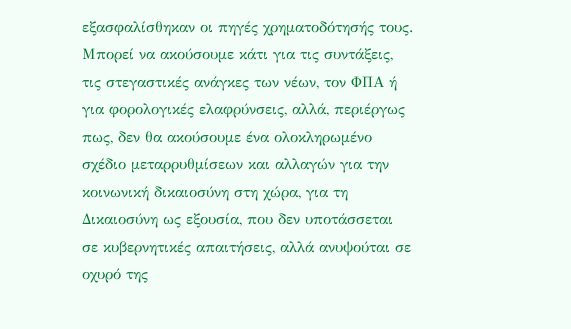εξασφαλίσθηκαν οι πηγές χρηματοδότησής τους.
Μπορεί να ακούσουμε κάτι για τις συντάξεις, τις στεγαστικές ανάγκες των νέων, τον ΦΠΑ ή για φορολογικές ελαφρύνσεις, αλλά, περιέργως πως, δεν θα ακούσουμε ένα ολοκληρωμένο σχέδιο μεταρρυθμίσεων και αλλαγών για την κοινωνική δικαιοσύνη στη χώρα, για τη Δικαιοσύνη ως εξουσία, που δεν υποτάσσεται σε κυβερνητικές απαιτήσεις, αλλά ανυψούται σε οχυρό της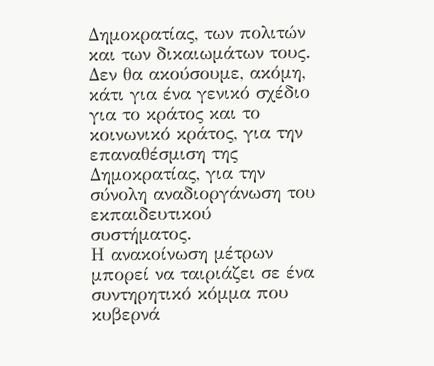Δημοκρατίας, των πολιτών και των δικαιωμάτων τους. Δεν θα ακούσουμε, ακόμη, κάτι για ένα γενικό σχέδιο για το κράτος και το κοινωνικό κράτος, για την επαναθέσμιση της Δημοκρατίας, για την σύνολη αναδιοργάνωση του εκπαιδευτικού συστήματος.
Η ανακοίνωση μέτρων μπορεί να ταιριάζει σε ένα συντηρητικό κόμμα που κυβερνά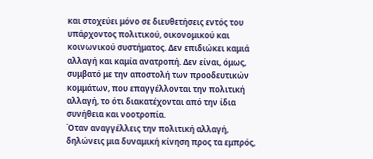και στοχεύει μόνο σε διευθετήσεις εντός του υπάρχοντος πολιτικού, οικονομικού και κοινωνικού συστήματος. Δεν επιδιώκει καμιά αλλαγή και καμία ανατροπή. Δεν είναι, όμως, συμβατό με την αποστολή των προοδευτικών κομμάτων, που επαγγέλλονται την πολιτική αλλαγή, το ότι διακατέχονται από την ίδια συνήθεια και νοοτροπία.
Όταν αναγγέλλεις την πολιτική αλλαγή, δηλώνεις μια δυναμική κίνηση προς τα εμπρός,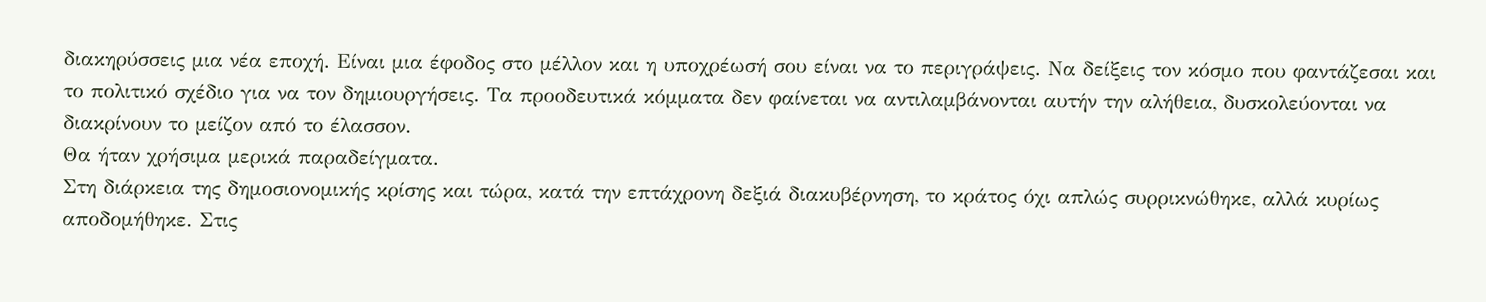διακηρύσσεις μια νέα εποχή. Είναι μια έφοδος στο μέλλον και η υποχρέωσή σου είναι να το περιγράψεις. Να δείξεις τον κόσμο που φαντάζεσαι και το πολιτικό σχέδιο για να τον δημιουργήσεις. Τα προοδευτικά κόμματα δεν φαίνεται να αντιλαμβάνονται αυτήν την αλήθεια, δυσκολεύονται να διακρίνουν το μείζον από το έλασσον.
Θα ήταν χρήσιμα μερικά παραδείγματα.
Στη διάρκεια της δημοσιονομικής κρίσης και τώρα, κατά την επτάχρονη δεξιά διακυβέρνηση, το κράτος όχι απλώς συρρικνώθηκε, αλλά κυρίως αποδομήθηκε. Στις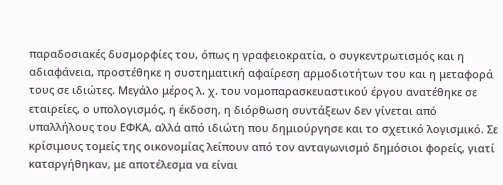παραδοσιακές δυσμορφίες του, όπως η γραφειοκρατία, ο συγκεντρωτισμός και η αδιαφάνεια, προστέθηκε η συστηματική αφαίρεση αρμοδιοτήτων του και η μεταφορά τους σε ιδιώτες. Μεγάλο μέρος λ. χ. του νομοπαρασκευαστικού έργου ανατέθηκε σε εταιρείες, ο υπολογισμός, η έκδοση, η διόρθωση συντάξεων δεν γίνεται από υπαλλήλους του ΕΦΚΑ, αλλά από ιδιώτη που δημιούργησε και το σχετικό λογισμικό. Σε κρίσιμους τομείς της οικονομίας λείπουν από τον ανταγωνισμό δημόσιοι φορείς, γιατί καταργήθηκαν, με αποτέλεσμα να είναι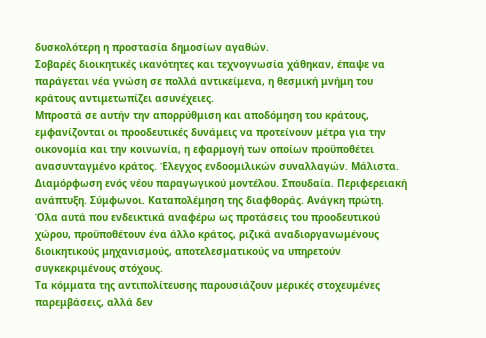δυσκολότερη η προστασία δημοσίων αγαθών.
Σοβαρές διοικητικές ικανότητες και τεχνογνωσία χάθηκαν, έπαψε να παράγεται νέα γνώση σε πολλά αντικείμενα, η θεσμική μνήμη του κράτους αντιμετωπίζει ασυνέχειες.
Μπροστά σε αυτήν την απορρύθμιση και αποδόμηση του κράτους, εμφανίζονται οι προοδευτικές δυνάμεις να προτείνουν μέτρα για την οικονομία και την κοινωνία, η εφαρμογή των οποίων προϋποθέτει ανασυνταγμένο κράτος. Έλεγχος ενδοομιλικών συναλλαγών. Μάλιστα. Διαμόρφωση ενός νέου παραγωγικού μοντέλου. Σπουδαία. Περιφερειακή ανάπτυξη. Σύμφωνοι. Καταπολέμηση της διαφθοράς. Ανάγκη πρώτη. Όλα αυτά που ενδεικτικά αναφέρω ως προτάσεις του προοδευτικού χώρου, προϋποθέτουν ένα άλλο κράτος, ριζικά αναδιοργανωμένους διοικητικούς μηχανισμούς, αποτελεσματικούς να υπηρετούν συγκεκριμένους στόχους.
Τα κόμματα της αντιπολίτευσης παρουσιάζουν μερικές στοχευμένες παρεμβάσεις, αλλά δεν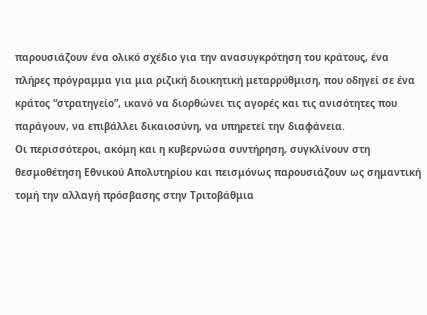παρουσιάζουν ένα ολικό σχέδιο για την ανασυγκρότηση του κράτους, ένα πλήρες πρόγραμμα για μια ριζική διοικητική μεταρρύθμιση, που οδηγεί σε ένα κράτος “στρατηγείο”, ικανό να διορθώνει τις αγορές και τις ανισότητες που παράγουν, να επιβάλλει δικαιοσύνη, να υπηρετεί την διαφάνεια.
Οι περισσότεροι, ακόμη και η κυβερνώσα συντήρηση, συγκλίνουν στη θεσμοθέτηση Εθνικού Απολυτηρίου και πεισμόνως παρουσιάζουν ως σημαντική τομή την αλλαγή πρόσβασης στην Τριτοβάθμια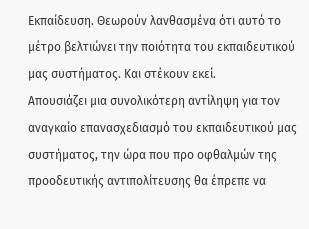Εκπαίδευση. Θεωρούν λανθασμένα ότι αυτό το μέτρο βελτιώνει την ποιότητα του εκπαιδευτικού μας συστήματος. Και στέκουν εκεί.
Απουσιάζει μια συνολικότερη αντίληψη για τον αναγκαίο επανασχεδιασμό του εκπαιδευτικού μας συστήματος, την ώρα που προ οφθαλμών της προοδευτικής αντιπολίτευσης θα έπρεπε να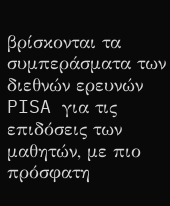βρίσκονται τα συμπεράσματα των διεθνών ερευνών PISA για τις επιδόσεις των μαθητών, με πιο πρόσφατη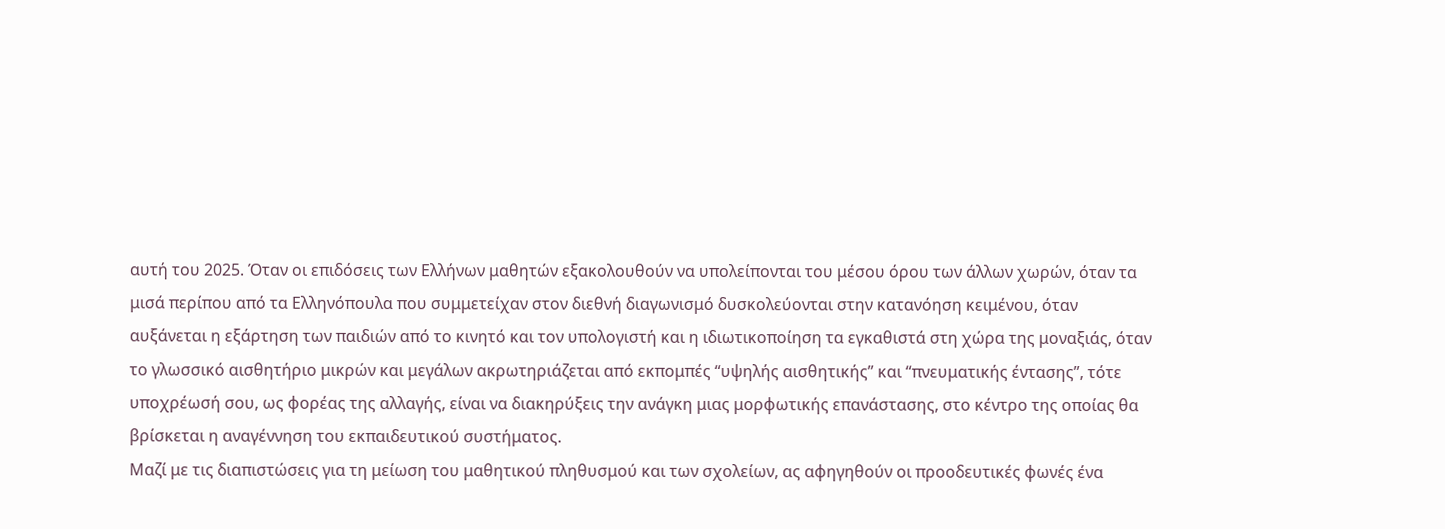αυτή του 2025. Όταν οι επιδόσεις των Ελλήνων μαθητών εξακολουθούν να υπολείπονται του μέσου όρου των άλλων χωρών, όταν τα μισά περίπου από τα Ελληνόπουλα που συμμετείχαν στον διεθνή διαγωνισμό δυσκολεύονται στην κατανόηση κειμένου, όταν αυξάνεται η εξάρτηση των παιδιών από το κινητό και τον υπολογιστή και η ιδιωτικοποίηση τα εγκαθιστά στη χώρα της μοναξιάς, όταν το γλωσσικό αισθητήριο μικρών και μεγάλων ακρωτηριάζεται από εκπομπές “υψηλής αισθητικής” και “πνευματικής έντασης”, τότε υποχρέωσή σου, ως φορέας της αλλαγής, είναι να διακηρύξεις την ανάγκη μιας μορφωτικής επανάστασης, στο κέντρο της οποίας θα βρίσκεται η αναγέννηση του εκπαιδευτικού συστήματος.
Μαζί με τις διαπιστώσεις για τη μείωση του μαθητικού πληθυσμού και των σχολείων, ας αφηγηθούν οι προοδευτικές φωνές ένα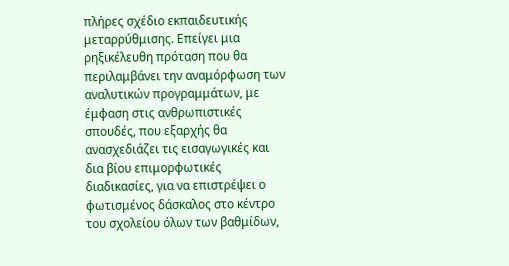πλήρες σχέδιο εκπαιδευτικής μεταρρύθμισης. Επείγει μια ρηξικέλευθη πρόταση που θα περιλαμβάνει την αναμόρφωση των αναλυτικών προγραμμάτων, με έμφαση στις ανθρωπιστικές σπουδές, που εξαρχής θα ανασχεδιάζει τις εισαγωγικές και δια βίου επιμορφωτικές διαδικασίες, για να επιστρέψει ο φωτισμένος δάσκαλος στο κέντρο του σχολείου όλων των βαθμίδων,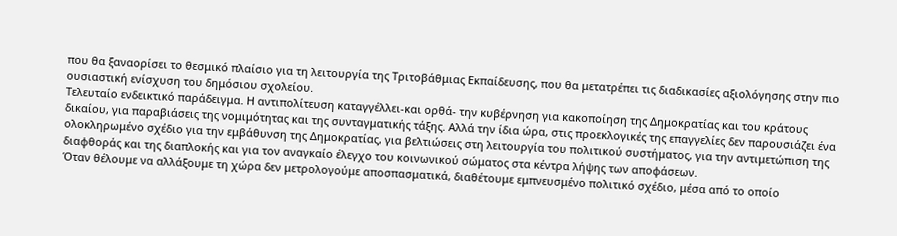που θα ξαναορίσει το θεσμικό πλαίσιο για τη λειτουργία της Τριτοβάθμιας Εκπαίδευσης, που θα μετατρέπει τις διαδικασίες αξιολόγησης στην πιο ουσιαστική ενίσχυση του δημόσιου σχολείου.
Τελευταίο ενδεικτικό παράδειγμα. Η αντιπολίτευση καταγγέλλει-και ορθά- την κυβέρνηση για κακοποίηση της Δημοκρατίας και του κράτους δικαίου, για παραβιάσεις της νομιμότητας και της συνταγματικής τάξης. Αλλά την ίδια ώρα, στις προεκλογικές της επαγγελίες δεν παρουσιάζει ένα ολοκληρωμένο σχέδιο για την εμβάθυνση της Δημοκρατίας, για βελτιώσεις στη λειτουργία του πολιτικού συστήματος, για την αντιμετώπιση της διαφθοράς και της διαπλοκής και για τον αναγκαίο έλεγχο του κοινωνικού σώματος στα κέντρα λήψης των αποφάσεων.
Όταν θέλουμε να αλλάξουμε τη χώρα δεν μετρολογούμε αποσπασματικά, διαθέτουμε εμπνευσμένο πολιτικό σχέδιο, μέσα από το οποίο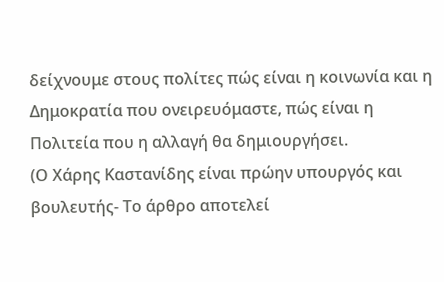δείχνουμε στους πολίτες πώς είναι η κοινωνία και η Δημοκρατία που ονειρευόμαστε, πώς είναι η Πολιτεία που η αλλαγή θα δημιουργήσει.
(Ο Χάρης Καστανίδης είναι πρώην υπουργός και βουλευτής- Το άρθρο αποτελεί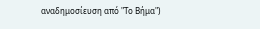αναδημοσίευση από "Το Βήμα")